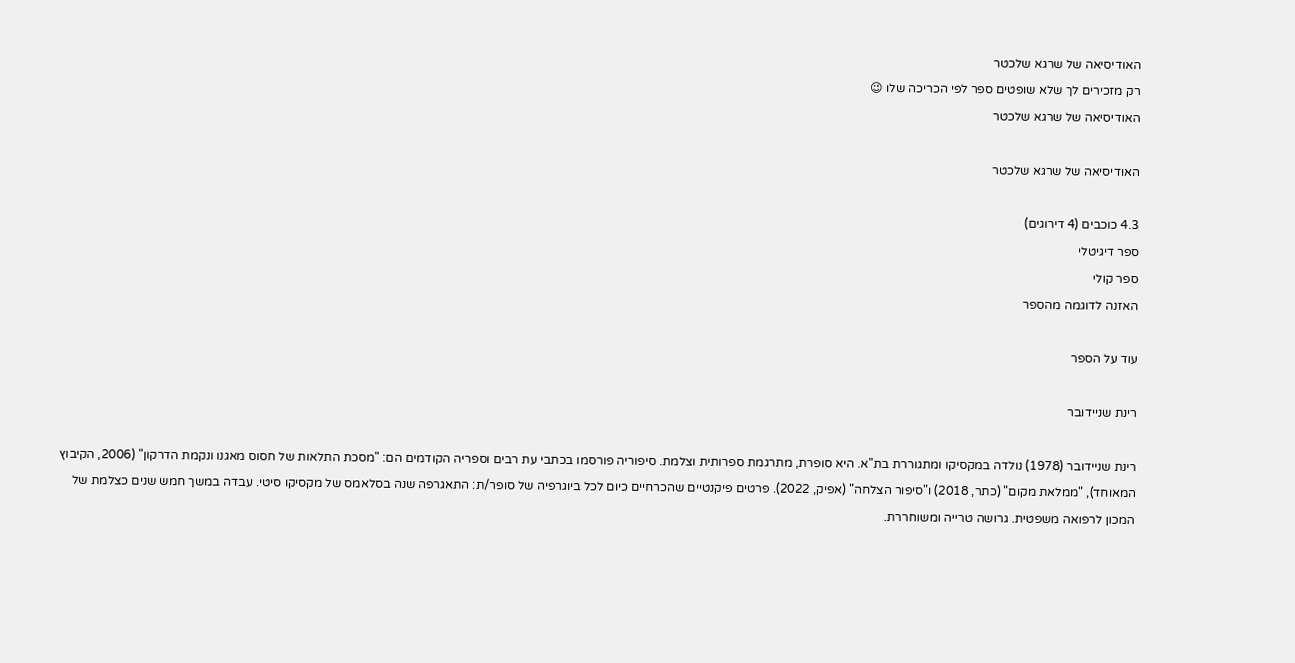האודיסיאה של שרגא שלכטר
רק מזכירים לך שלא שופטים ספר לפי הכריכה שלו 😉
האודיסיאה של שרגא שלכטר

האודיסיאה של שרגא שלכטר

4.3 כוכבים (4 דירוגים)
ספר דיגיטלי
ספר קולי
האזנה לדוגמה מהספר

עוד על הספר

רינת שניידובר

רינת שניידובר (1978) נולדה במקסיקו ומתגוררת בת"א. היא סופרת, מתרגמת ספרותית וצלמת. סיפוריה פורסמו בכתבי עת רבים וספריה הקודמים הם: "מסכת התלאות של חסוס מאגנו ונקמת הדרקון" (2006, הקיבוץ המאוחד), "ממלאת מקום" (כתר, 2018) ו"סיפור הצלחה" (אפיק, 2022). פרטים פיקנטיים שהכרחיים כיום לכל ביוגרפיה של סופר/ת: התאגרפה שנה בסלאמס של מקסיקו סיטי. עבדה במשך חמש שנים כצלמת של המכון לרפואה משפטית. גרושה טרייה ומשוחררת.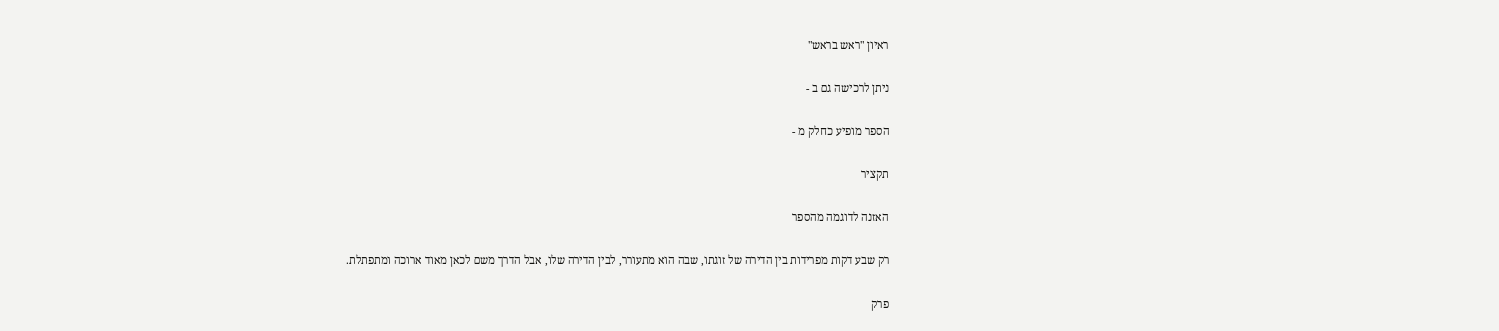ראיון "ראש בראש"

ניתן לרכישה גם ב -

הספר מופיע כחלק מ -

תקציר

האזנה לדוגמה מהספר

רק שבע דקות מפרידות בין הדירה של זוגתו, שבה הוא מתעורר, לבין הדירה שלו, אבל הדרך משם לכאן מאוד ארוכה ומתפתלת.

פרק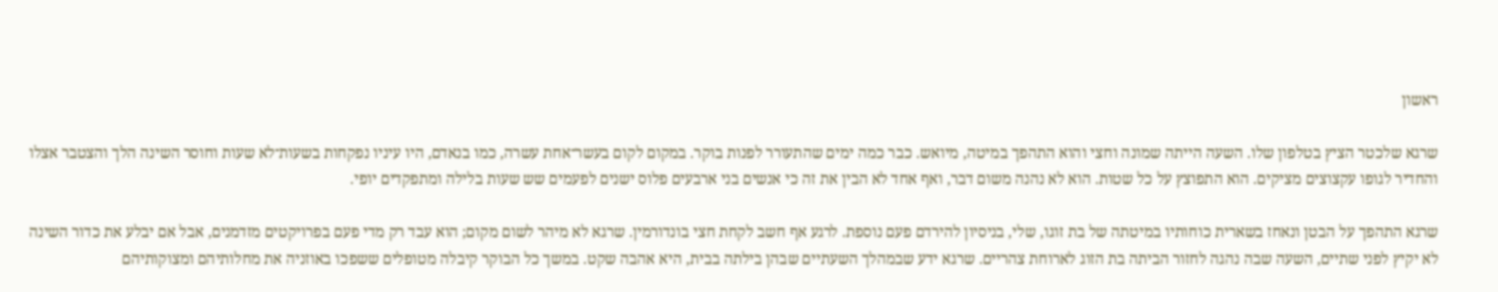ראשון

שרגא שלכטר הציץ בטלפון שלו. השעה הייתה שמונה וחצי והוא התהפך במיטה, מיואש. כבר כמה ימים שהתעורר לפנות בוקר. במקום לקום בעשר־אחת עשרה, כמו בנאדם, היו עיניו נפקחות בשעות־לא שעות וחוסר השינה הלך והצטבר אצלו והחדיר לגופו עקצוצים מציקים. הוא התפוצץ על כל שטות. הוא לא נהנה משום דבר, ואף אחד לא הבין את זה כי אנשים בני ארבעים פלוס ישנים לפעמים שש שעות בלילה ומתפקדים יופי.

שרגא התהפך על הבטן ונאחז בשארית כוחותיו במיטתה של בת זוגו, שלי, בניסיון להירדם פעם נוספת. לרגע אף חשב לקחת חצי בונדורמין. שרגא לא מיהר לשום מקום; הוא עבד רק מדי פעם בפרויקטים מזדמנים, אבל אם יבלע את כדור השינה לא יקיץ לפני שתיים, השעה שבה נהגה לחזור הביתה בת הזוג לארוחת צהריים. שרגא ידע שבמהלך השעתיים שבהן בילתה בבית, היא אהבה שקט. במשך כל הבוקר קיבלה מטופלים ששפכו באוזניה את מחלותיהם ומצוקותיהם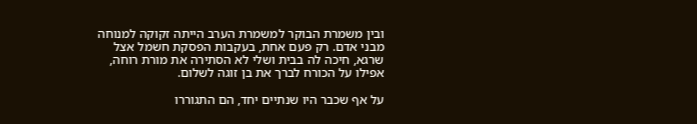ובין משמרת הבוקר למשמרת הערב הייתה זקוקה למנוחה מבני אדם. רק פעם אחת, בעקבות הפסקת חשמל אצל שרגא, חיכה לה בבית ושלי לא הסתירה את מורת רוחה, אפילו על הכורח לברך את בן זוגה לשלום.

על אף שכבר היו שנתיים יחד, הם התגוררו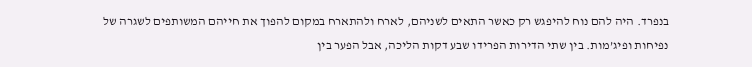בנפרד. היה להם נוח להיפגש רק כאשר התאים לשניהם, לארח ולהתארח במקום להפוך את חייהם המשותפים לשגרה של נפיחות ופיג’מות. בין שתי הדירות הפרידו שבע דקות הליכה, אבל הפער בין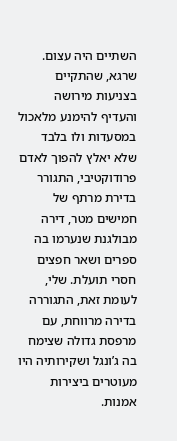השתיים היה עצום. שרגא, שהתקיים בצניעות מירושה והעדיף להימנע מלאכול במסעדות ולו בלבד שלא יאלץ להפוך לאדם פרודוקטיבי, התגורר בדירת מרתף של חמישים מטר, דירה מבולגנת שנערמו בה ספרים ושאר חפצים חסרי תועלת. שלי, לעומת זאת, התגוררה בדירה מרווחת, עם מרפסת גדולה שצימח בה ג’ונגל ושקירותיה היו מעוטרים ביצירות אמנות.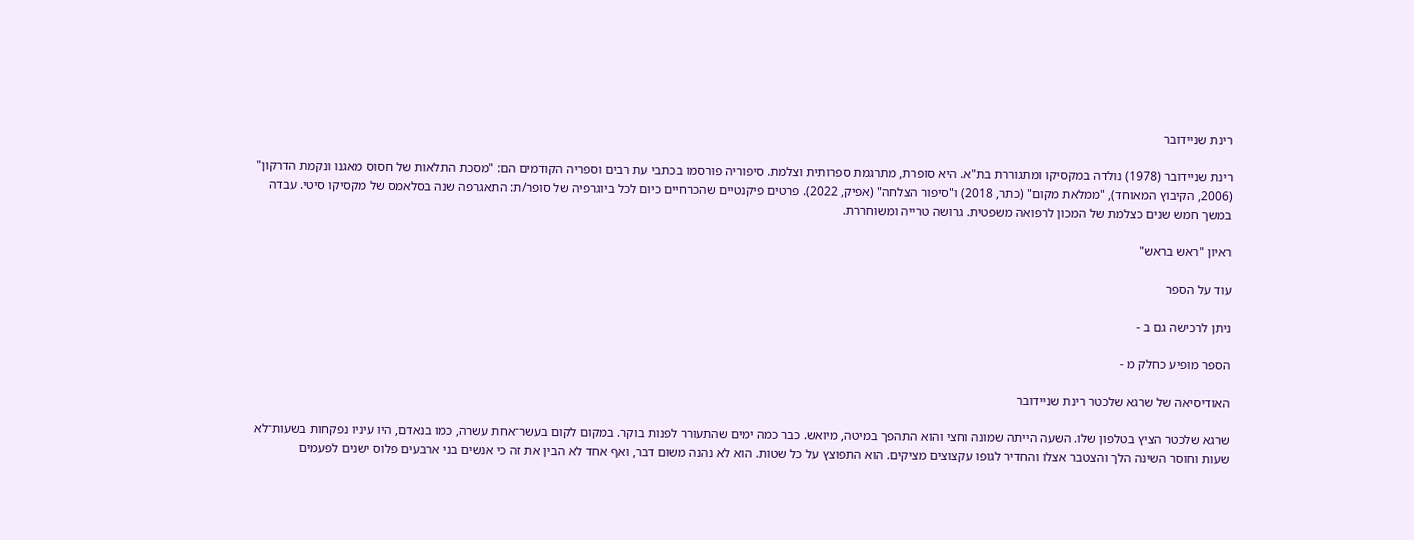רינת שניידובר

רינת שניידובר (1978) נולדה במקסיקו ומתגוררת בת"א. היא סופרת, מתרגמת ספרותית וצלמת. סיפוריה פורסמו בכתבי עת רבים וספריה הקודמים הם: "מסכת התלאות של חסוס מאגנו ונקמת הדרקון" (2006, הקיבוץ המאוחד), "ממלאת מקום" (כתר, 2018) ו"סיפור הצלחה" (אפיק, 2022). פרטים פיקנטיים שהכרחיים כיום לכל ביוגרפיה של סופר/ת: התאגרפה שנה בסלאמס של מקסיקו סיטי. עבדה במשך חמש שנים כצלמת של המכון לרפואה משפטית. גרושה טרייה ומשוחררת.

ראיון "ראש בראש"

עוד על הספר

ניתן לרכישה גם ב -

הספר מופיע כחלק מ -

האודיסיאה של שרגא שלכטר רינת שניידובר

שרגא שלכטר הציץ בטלפון שלו. השעה הייתה שמונה וחצי והוא התהפך במיטה, מיואש. כבר כמה ימים שהתעורר לפנות בוקר. במקום לקום בעשר־אחת עשרה, כמו בנאדם, היו עיניו נפקחות בשעות־לא שעות וחוסר השינה הלך והצטבר אצלו והחדיר לגופו עקצוצים מציקים. הוא התפוצץ על כל שטות. הוא לא נהנה משום דבר, ואף אחד לא הבין את זה כי אנשים בני ארבעים פלוס ישנים לפעמים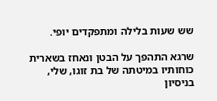שש שעות בלילה ומתפקדים יופי.

שרגא התהפך על הבטן ונאחז בשארית כוחותיו במיטתה של בת זוגו, שלי, בניסיון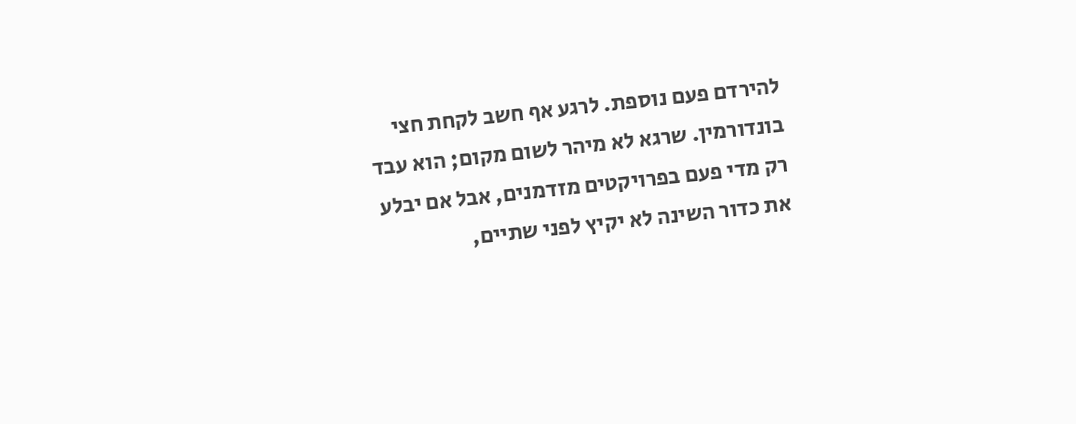להירדם פעם נוספת. לרגע אף חשב לקחת חצי בונדורמין. שרגא לא מיהר לשום מקום; הוא עבד רק מדי פעם בפרויקטים מזדמנים, אבל אם יבלע את כדור השינה לא יקיץ לפני שתיים,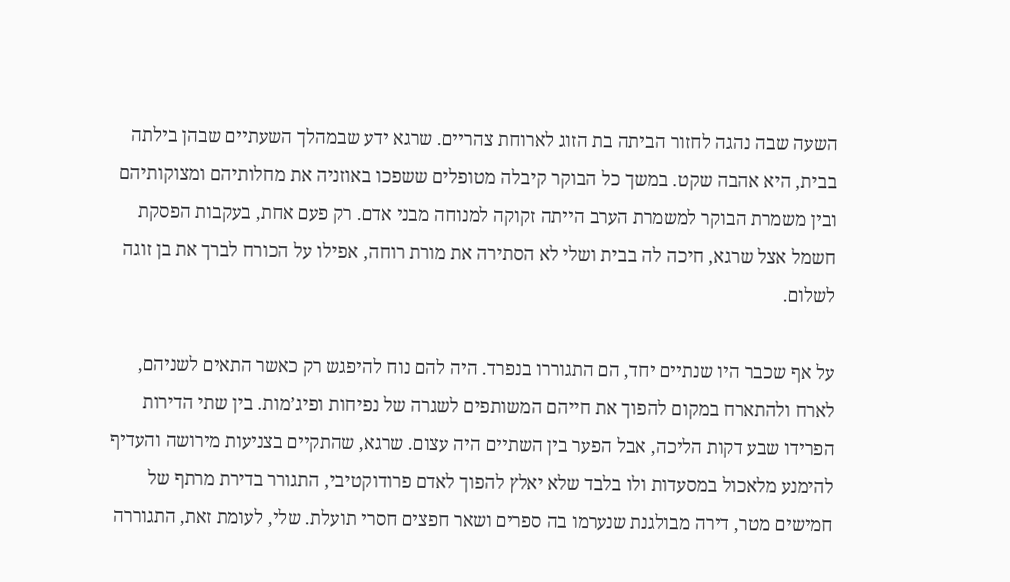השעה שבה נהגה לחזור הביתה בת הזוג לארוחת צהריים. שרגא ידע שבמהלך השעתיים שבהן בילתה בבית, היא אהבה שקט. במשך כל הבוקר קיבלה מטופלים ששפכו באוזניה את מחלותיהם ומצוקותיהם ובין משמרת הבוקר למשמרת הערב הייתה זקוקה למנוחה מבני אדם. רק פעם אחת, בעקבות הפסקת חשמל אצל שרגא, חיכה לה בבית ושלי לא הסתירה את מורת רוחה, אפילו על הכורח לברך את בן זוגה לשלום.

על אף שכבר היו שנתיים יחד, הם התגוררו בנפרד. היה להם נוח להיפגש רק כאשר התאים לשניהם, לארח ולהתארח במקום להפוך את חייהם המשותפים לשגרה של נפיחות ופיג’מות. בין שתי הדירות הפרידו שבע דקות הליכה, אבל הפער בין השתיים היה עצום. שרגא, שהתקיים בצניעות מירושה והעדיף להימנע מלאכול במסעדות ולו בלבד שלא יאלץ להפוך לאדם פרודוקטיבי, התגורר בדירת מרתף של חמישים מטר, דירה מבולגנת שנערמו בה ספרים ושאר חפצים חסרי תועלת. שלי, לעומת זאת, התגוררה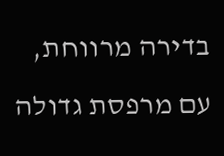בדירה מרווחת, עם מרפסת גדולה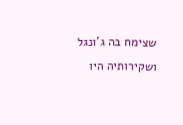שצימח בה ג’ונגל ושקירותיה היו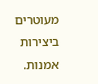מעוטרים ביצירות אמנות.